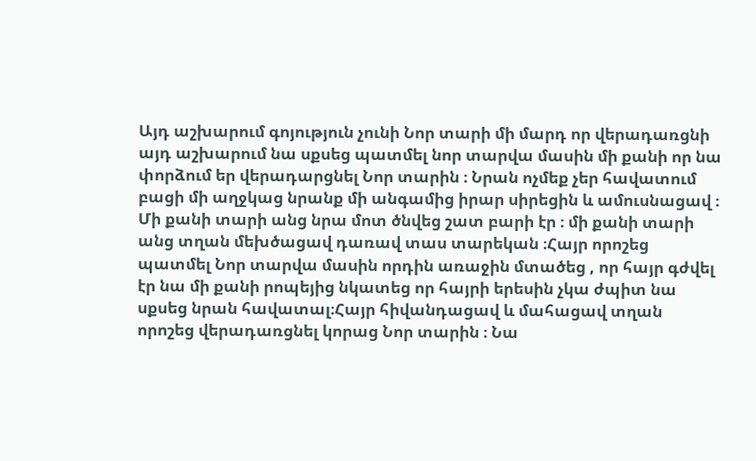Այդ աշխարում գոյություն չունի Նոր տարի մի մարդ որ վերադառցնի այդ աշխարում նա սքսեց պատմել նոր տարվա մասին մի քանի որ նա փորձում եր վերադարցնել Նոր տարին ։ Նրան ոչմեք չեր հավատում բացի մի աղջկաց նրանք մի անգամից իրար սիրեցին և ամուսնացավ ։ Մի քանի տարի անց նրա մոտ ծնվեց շատ բարի էր ։ մի քանի տարի անց տղան մեխծացավ դառավ տաս տարեկան ։Հայր որոշեց պատմել Նոր տարվա մասին որդին առաջին մտածեց , որ հայր գժվել էր նա մի քանի րոպեյից նկատեց որ հայրի երեսին չկա ժպիտ նա սքսեց նրան հավատալ։Հայր հիվանդացավ և մահացավ տղան որոշեց վերադառցնել կորաց Նոր տարին ։ Նա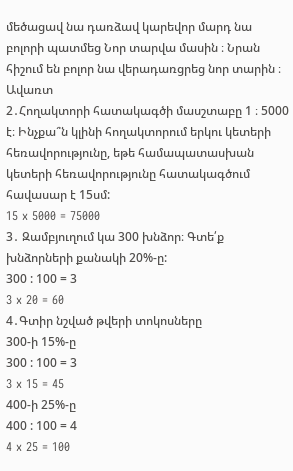մեծացավ նա դառձավ կարեվոր մարդ նա բոլորի պատմեց Նոր տարվա մասին ։ Նրան հիշում են բոլոր նա վերադառցրեց նոր տարին ։ Ավառտ
2․Հողակտորի հատակագծի մասշտաբը 1 ։ 5000 է։ Ինչքա՞ն կլինի հողակտորում երկու կետերի հեռավորությունը, եթե համապատասխան կետերի հեռավորությունը հատակագծում հավասար է 15սմ:
15 x 5000 = 75000
3․ Զամբյուղում կա 300 խնձոր։ Գտե՛ք խնձորների քանակի 20%-ը:
300 : 100 = 3
3 x 20 = 60
4․Գտիր նշված թվերի տոկոսները
300-ի 15%-ը
300 : 100 = 3
3 x 15 = 45
400-ի 25%-ը
400 : 100 = 4
4 x 25 = 100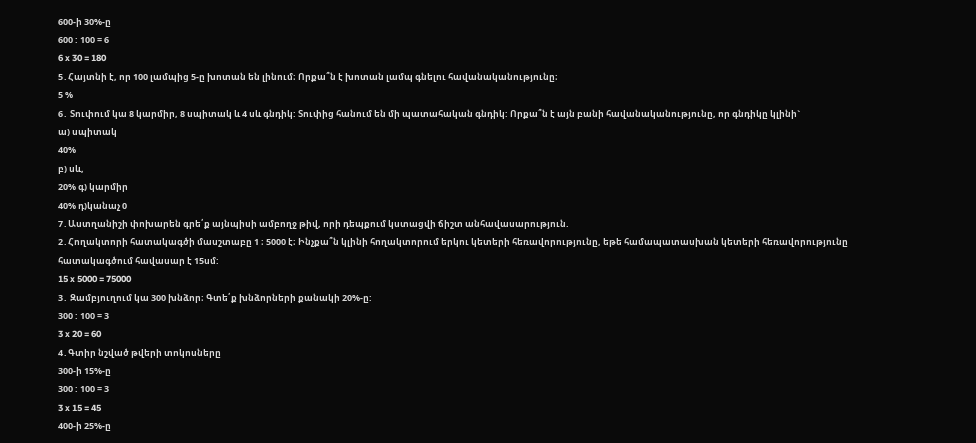600-ի 30%-ը
600 : 100 = 6
6 x 30 = 180
5․Հայտնի է, որ 100 լամպից 5-ը խոտան են լինում։ Որքա՞ն է խոտան լամպ գնելու հավանականությունը։
5 %
6․ Տուփում կա 8 կարմիր, 8 սպիտակ և 4 սև գնդիկ: Տուփից հանում են մի պատահական գնդիկ: Որքա՞ն է այն բանի հավանականությունը, որ գնդիկը կլինի`
ա) սպիտակ
40%
բ) սև,
20% գ) կարմիր
40% դ)կանաչ 0
7․Աստղանիշի փոխարեն գրե՛ք այնպիսի ամբողջ թիվ, որի դեպքում կստացվի ճիշտ անհավասարություն.
2․Հողակտորի հատակագծի մասշտաբը 1 ։ 5000 է։ Ինչքա՞ն կլինի հողակտորում երկու կետերի հեռավորությունը, եթե համապատասխան կետերի հեռավորությունը հատակագծում հավասար է 15սմ:
15 x 5000 = 75000
3․ Զամբյուղում կա 300 խնձոր։ Գտե՛ք խնձորների քանակի 20%-ը:
300 : 100 = 3
3 x 20 = 60
4․Գտիր նշված թվերի տոկոսները
300-ի 15%-ը
300 : 100 = 3
3 x 15 = 45
400-ի 25%-ը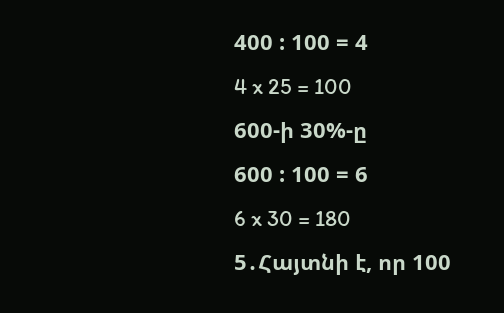400 : 100 = 4
4 x 25 = 100
600-ի 30%-ը
600 : 100 = 6
6 x 30 = 180
5․Հայտնի է, որ 100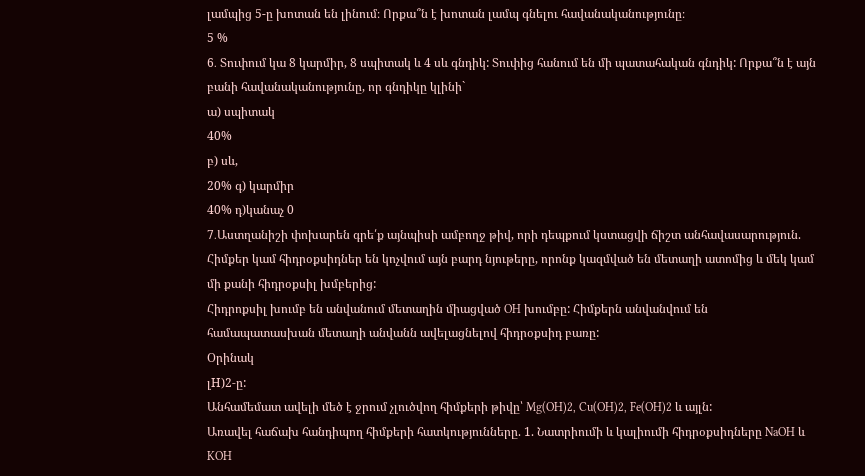լամպից 5-ը խոտան են լինում։ Որքա՞ն է խոտան լամպ գնելու հավանականությունը։
5 %
6․ Տուփում կա 8 կարմիր, 8 սպիտակ և 4 սև գնդիկ: Տուփից հանում են մի պատահական գնդիկ: Որքա՞ն է այն բանի հավանականությունը, որ գնդիկը կլինի`
ա) սպիտակ
40%
բ) սև,
20% գ) կարմիր
40% դ)կանաչ 0
7․Աստղանիշի փոխարեն գրե՛ք այնպիսի ամբողջ թիվ, որի դեպքում կստացվի ճիշտ անհավասարություն.
Հիմքեր կամ հիդրօքսիդներ են կոչվում այն բարդ նյութերը, որոնք կազմված են մետաղի ատոմից և մեկ կամ մի քանի հիդրօքսիլ խմբերից:
Հիդրոքսիլ խումբ են անվանում մետաղին միացված OH խումբը: Հիմքերն անվանվում են համապատասխան մետաղի անվանն ավելացնելով հիդրօքսիդ բառը:
Օրինակ
լH)2-ը:
Անհամեմատ ավելի մեծ է ջրում չլուծվող հիմքերի թիվը՝ Mg(OH)2, Cu(OH)2, Fe(OH)2 և այլն:
Առավել հաճախ հանդիպող հիմքերի հատկությունները. 1. Նատրիումի և կալիումի հիդրօքսիդները NaOH և KOH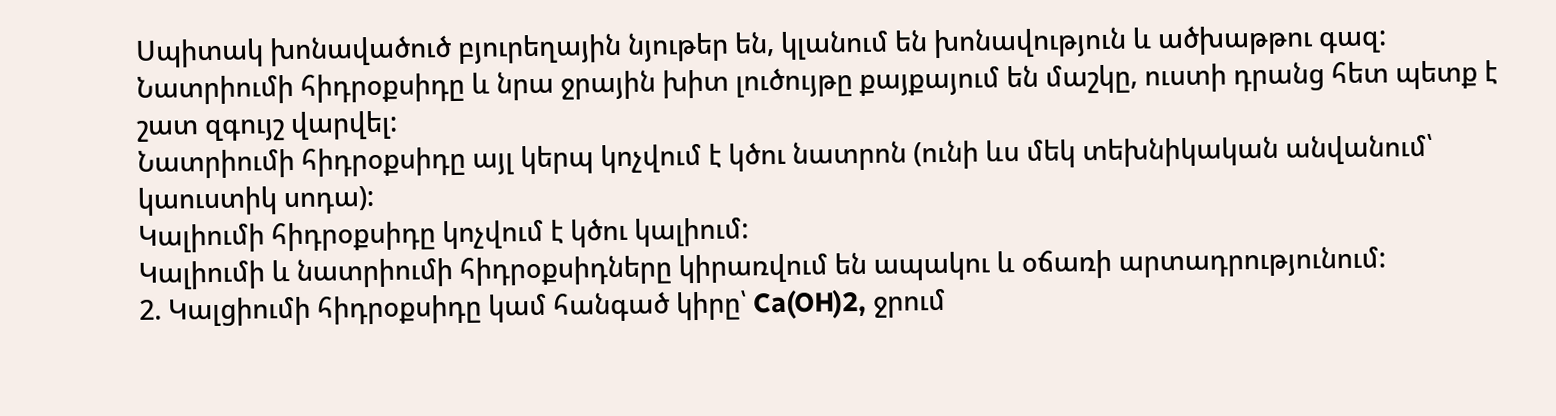Սպիտակ խոնավածուծ բյուրեղային նյութեր են, կլանում են խոնավություն և ածխաթթու գազ: Նատրիումի հիդրօքսիդը և նրա ջրային խիտ լուծույթը քայքայում են մաշկը, ուստի դրանց հետ պետք է շատ զգույշ վարվել:
Նատրիումի հիդրօքսիդը այլ կերպ կոչվում է կծու նատրոն (ունի ևս մեկ տեխնիկական անվանում՝ կաուստիկ սոդա):
Կալիումի հիդրօքսիդը կոչվում է կծու կալիում:
Կալիումի և նատրիումի հիդրօքսիդները կիրառվում են ապակու և օճառի արտադրությունում:
2. Կալցիումի հիդրօքսիդը կամ հանգած կիրը՝ Ca(OH)2, ջրում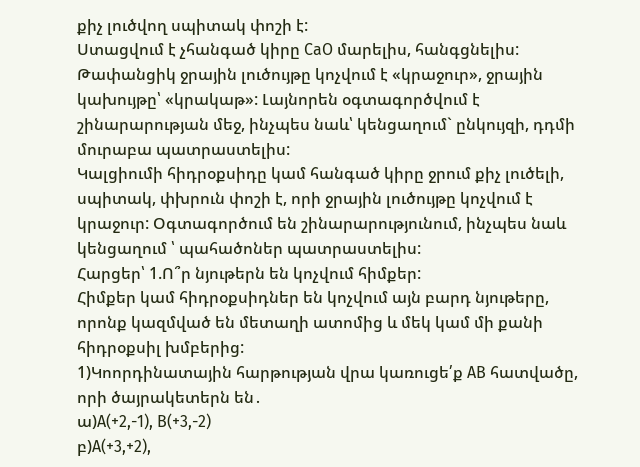քիչ լուծվող սպիտակ փոշի է:
Ստացվում է չհանգած կիրը CaO մարելիս, հանգցնելիս: Թափանցիկ ջրային լուծույթը կոչվում է «կրաջուր», ջրային կախույթը՝ «կրակաթ»: Լայնորեն օգտագործվում է շինարարության մեջ, ինչպես նաև՝ կենցաղում` ընկույզի, դդմի մուրաբա պատրաստելիս:
Կալցիումի հիդրօքսիդը կամ հանգած կիրը ջրում քիչ լուծելի, սպիտակ, փխրուն փոշի է, որի ջրային լուծույթը կոչվում է կրաջուր: Օգտագործում են շինարարությունում, ինչպես նաև կենցաղում ՝ պահածոներ պատրաստելիս:
Հարցեր՝ 1.Ո՞ր նյութերն են կոչվում հիմքեր:
Հիմքեր կամ հիդրօքսիդներ են կոչվում այն բարդ նյութերը, որոնք կազմված են մետաղի ատոմից և մեկ կամ մի քանի հիդրօքսիլ խմբերից:
1)Կոորդինատային հարթության վրա կառուցե՛ք AB հատվածը, որի ծայրակետերն են․
ա)A(+2,-1), B(+3,-2)
բ)A(+3,+2),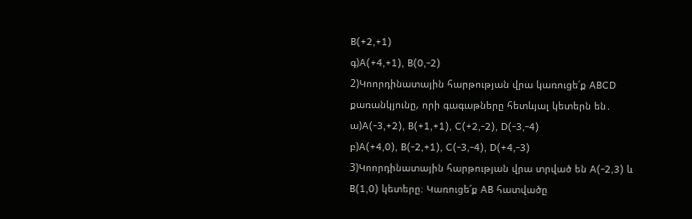B(+2,+1)
գ)A(+4,+1), B(0,-2)
2)Կոորդինատային հարթության վրա կառուցե՛ք ABCD քառանկյունը, որի գագաթները հետևյալ կետերն են․
ա)A(-3,+2), B(+1,+1), C(+2,-2), D(-3,-4)
բ)A(+4,0), B(-2,+1), C(-3,-4), D(+4,-3)
3)Կոորդինատային հարթության վրա տրված են A(-2,3) և B(1,0) կետերը։ Կառուցե՛ք AB հատվածը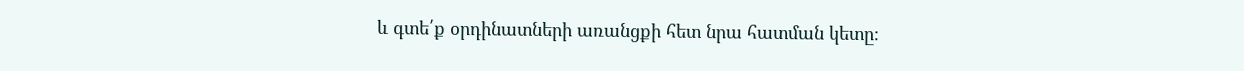և գտե՛ք օրդինատների առանցքի հետ նրա հատման կետը։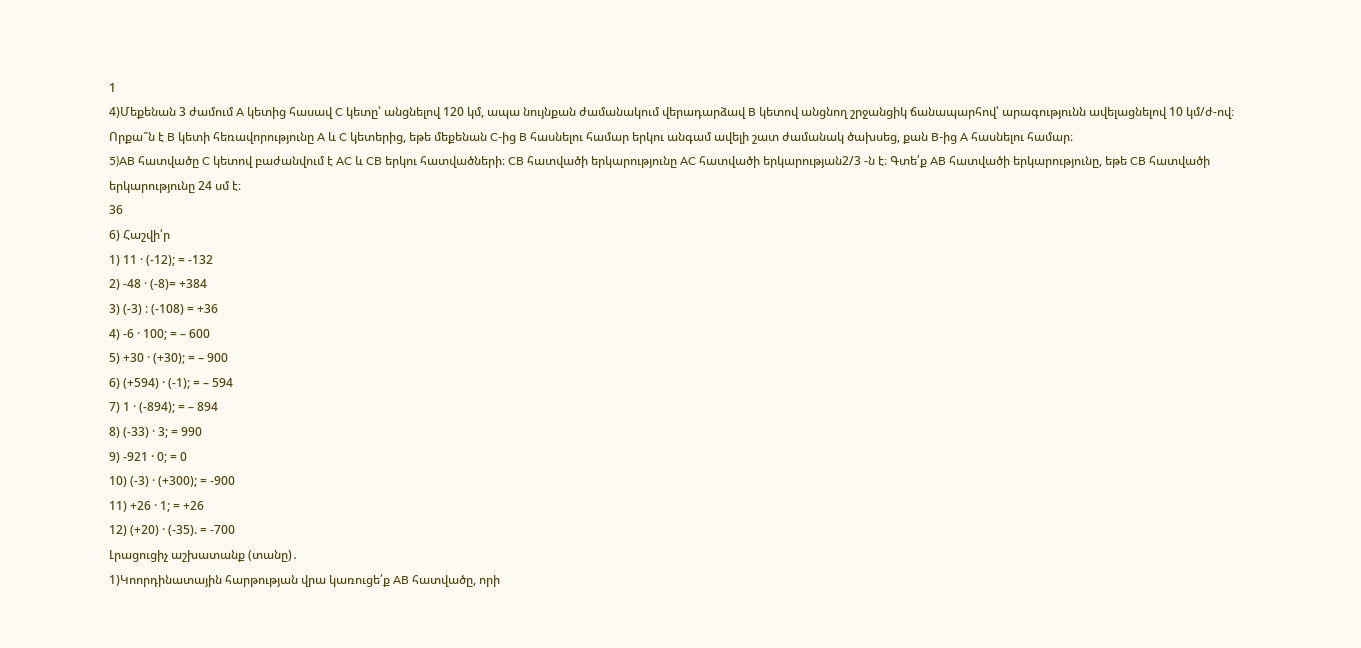1
4)Մեքենան 3 ժամում A կետից հասավ C կետը՝ անցնելով 120 կմ, ապա նույնքան ժամանակում վերադարձավ B կետով անցնող շրջանցիկ ճանապարհով՝ արագությունն ավելացնելով 10 կմ/ժ-ով։ Որքա՞ն է B կետի հեռավորությունը A և C կետերից, եթե մեքենան C-ից B հասնելու համար երկու անգամ ավելի շատ ժամանակ ծախսեց, քան B-ից A հասնելու համար։
5)AB հատվածը C կետով բաժանվում է AC և CB երկու հատվածների։ CB հատվածի երկարությունը AC հատվածի երկարության2/3 -ն է։ Գտե՛ք AB հատվածի երկարությունը, եթե CB հատվածի երկարությունը 24 սմ է։
36
6) Հաշվի՛ր
1) 11 · (-12); = -132
2) -48 · (-8)= +384
3) (-3) : (-108) = +36
4) -6 · 100; = – 600
5) +30 · (+30); = – 900
6) (+594) · (-1); = – 594
7) 1 · (-894); = – 894
8) (-33) · 3; = 990
9) -921 · 0; = 0
10) (-3) · (+300); = -900
11) +26 · 1; = +26
12) (+20) · (-35). = -700
Լրացուցիչ աշխատանք (տանը)․
1)Կոորդինատային հարթության վրա կառուցե՛ք AB հատվածը, որի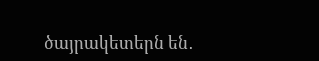ծայրակետերն են․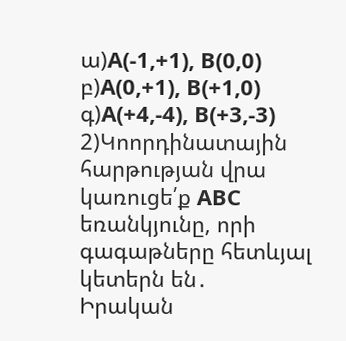ա)A(-1,+1), B(0,0)
բ)A(0,+1), B(+1,0)
գ)A(+4,-4), B(+3,-3)
2)Կոորդինատային հարթության վրա կառուցե՛ք ABC եռանկյունը, որի գագաթները հետևյալ կետերն են․
Իրական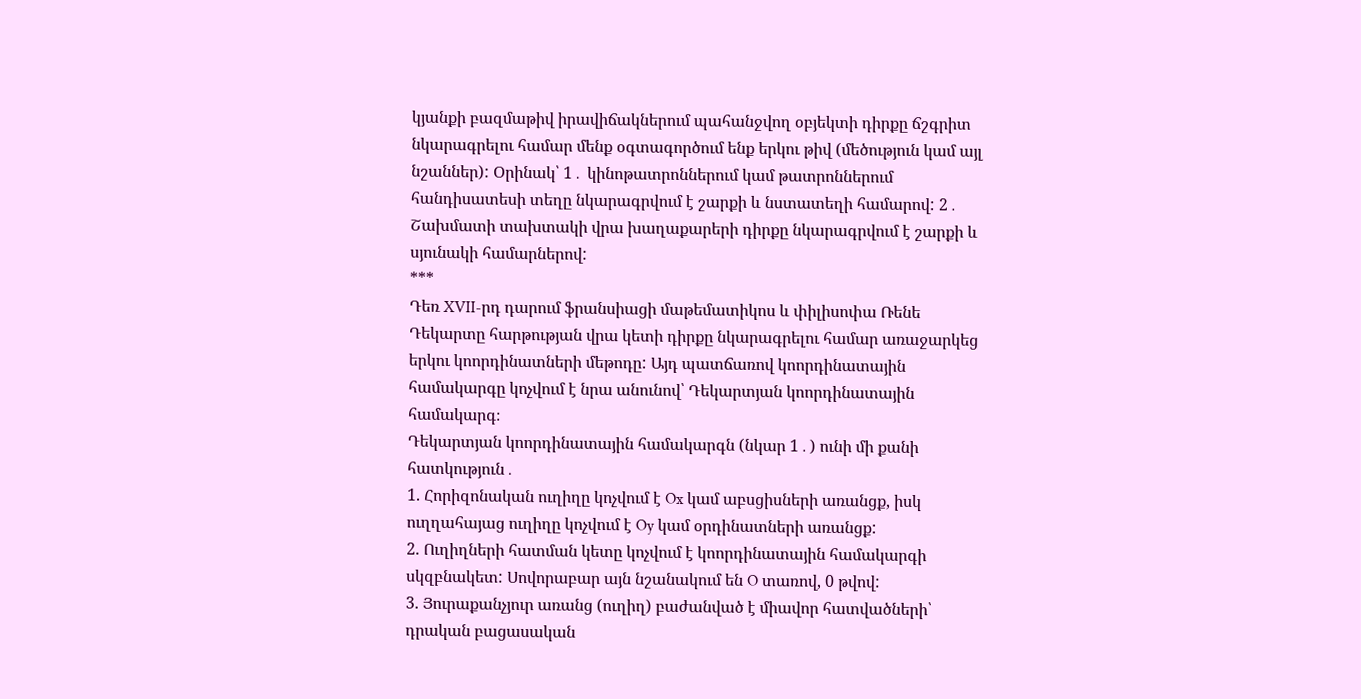կյանքի բազմաթիվ իրավիճակներում պահանջվող օբյեկտի դիրքը ճշգրիտ նկարագրելու համար մենք օգտագործում ենք երկու թիվ (մեծություն կամ այլ նշաններ): Օրինակ՝ 1․ կինոթատրոններում կամ թատրոններում հանդիսատեսի տեղը նկարագրվում է շարքի և նստատեղի համարով: 2․ Շախմատի տախտակի վրա խաղաքարերի դիրքը նկարագրվում է շարքի և սյունակի համարներով:
***
Դեռ XVII-րդ դարում ֆրանսիացի մաթեմատիկոս և փիլիսոփա Ռենե Դեկարտը հարթության վրա կետի դիրքը նկարագրելու համար առաջարկեց երկու կոորդինատների մեթոդը: Այդ պատճառով կոորդինատային համակարգը կոչվում է նրա անունով՝ Դեկարտյան կոորդինատային համակարգ։
Դեկարտյան կոորդինատային համակարգն (նկար 1․) ունի մի քանի հատկություն․
1. Հորիզոնական ուղիղը կոչվում է Ox կամ աբսցիսների առանցք, իսկ ուղղահայաց ուղիղը կոչվում է Oy կամ օրդինատների առանցք:
2. Ուղիղների հատման կետը կոչվում է կոորդինատային համակարգի սկզբնակետ: Սովորաբար այն նշանակում են O տառով, 0 թվով:
3. Յուրաքանչյուր առանց (ուղիղ) բաժանված է միավոր հատվածների՝ դրական բացասական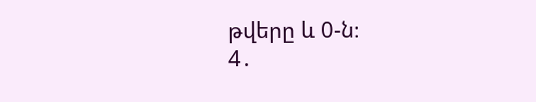թվերը և 0-ն։
4․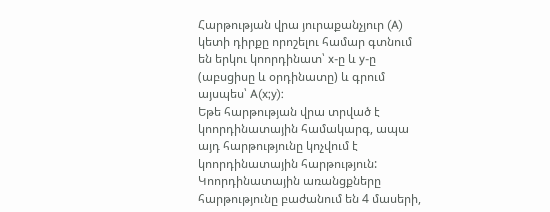Հարթության վրա յուրաքանչյուր (A) կետի դիրքը որոշելու համար գտնում են երկու կոորդինատ՝ x-ը և y-ը (աբսցիսը և օրդինատը) և գրում այսպես՝ A(x;y):
Եթե հարթության վրա տրված է կոորդինատային համակարգ, ապա այդ հարթությունը կոչվում է կոորդինատային հարթություն:
Կոորդինատային առանցքները հարթությունը բաժանում են 4 մասերի,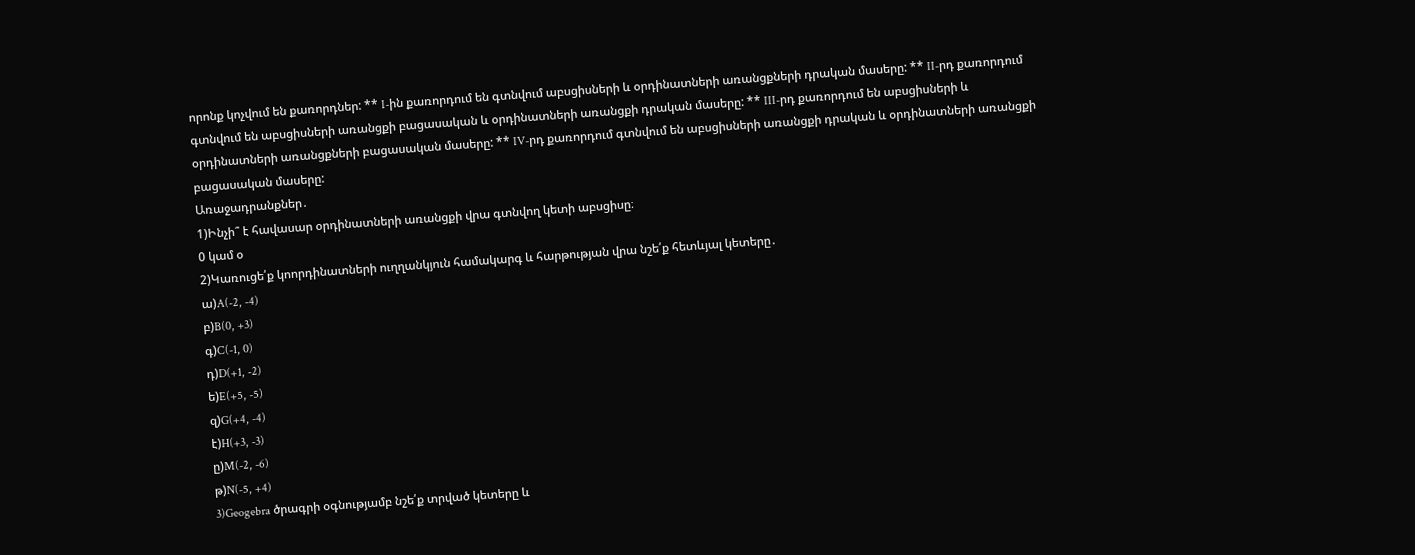որոնք կոչվում են քառորդներ: ** I-ին քառորդում են գտնվում աբսցիսների և օրդինատների առանցքների դրական մասերը: ** II-րդ քառորդում գտնվում են աբսցիսների առանցքի բացասական և օրդինատների առանցքի դրական մասերը: ** III-րդ քառորդում են աբսցիսների և օրդինատների առանցքների բացասական մասերը: ** IV-րդ քառորդում գտնվում են աբսցիսների առանցքի դրական և օրդինատների առանցքի բացասական մասերը:
Առաջադրանքներ․
1)Ինչի՞ է հավասար օրդինատների առանցքի վրա գտնվող կետի աբսցիսը։
0 կամ օ
2)Կառուցե՛ք կոորդինատների ուղղանկյուն համակարգ և հարթության վրա նշե՛ք հետևյալ կետերը․
ա)A(-2, -4)
բ)B(0, +3)
գ)C(-1, 0)
դ)D(+1, -2)
ե)E(+5, -5)
զ)G(+4, -4)
է)H(+3, -3)
ը)M(-2, -6)
թ)N(-5, +4)
3)Geogebra ծրագրի օգնությամբ նշե՛ք տրված կետերը և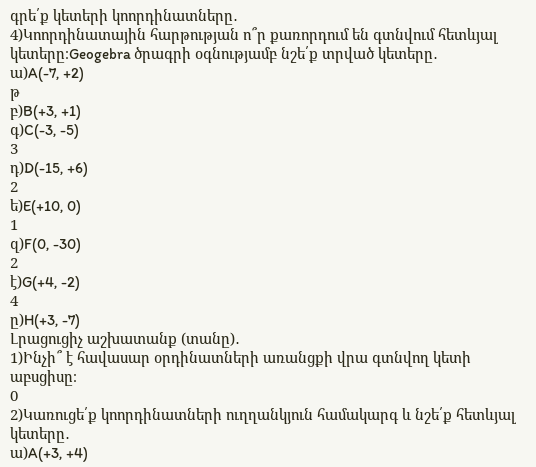գրե՛ք կետերի կոորդինատները․
4)Կոորդինատային հարթության ո՞ր քառորդում են գտնվում հետևյալ կետերը։Geogebra ծրագրի օգնությամբ նշե՛ք տրված կետերը․
ա)A(-7, +2)
թ
բ)B(+3, +1)
գ)C(-3, -5)
3
դ)D(-15, +6)
2
ե)E(+10, 0)
1
զ)F(0, -30)
2
է)G(+4, -2)
4
ը)H(+3, -7)
Լրացուցիչ աշխատանք (տանը)․
1)Ինչի՞ է հավասար օրդինատների առանցքի վրա գտնվող կետի աբսցիսը։
0
2)Կառուցե՛ք կոորդինատների ուղղանկյուն համակարգ և նշե՛ք հետևյալ կետերը․
ա)A(+3, +4)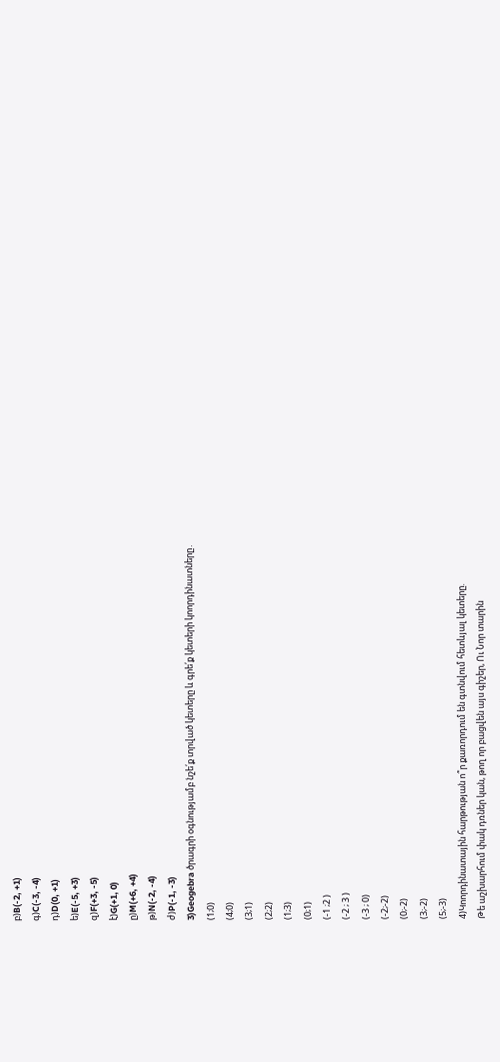բ)B(-2, +1)
գ)C(-3, -4)
դ)D(0, +1)
ե)E(-5, +3)
զ)F(+3, -5)
է)G(+1, 0)
ը)M(+6, +4)
թ)N(-2, -4)
ժ)P(-1, -3)
3)Geogebra ծրագրի օգնությամբ նշե՛ք տրված կետերը և գրե՛ք կետերի կոորդինատները․
(1;0)
(4;0)
(3;1)
(2;2)
(1;3)
(0;1)
(-1 ;2 )
(-2 ; 3 )
(-3 ; 0)
(-2;-2)
(0;-2)
(3;-2)
(5;-3)
4)Կոորդինատային հարթության ո՞ր քառորդում են գտնվում հետևյալ կետերը.
Թե աշխարհում փակ դռներ կան, թող որ բացվեն այս գիշեր, Ու Նոր տարին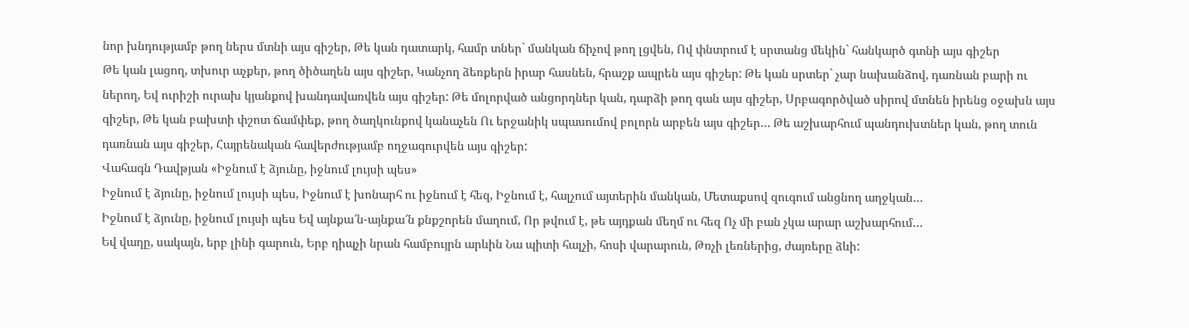նոր խնդությամբ թող ներս մտնի այս գիշեր, Թե կան դատարկ, համր տներ` մանկան ճիչով թող լցվեն, Ով փնտրում է սրտանց մեկին` հանկարծ գտնի այս գիշեր
Թե կան լացող, տխուր աչքեր, թող ծիծաղեն այս գիշեր, Կանչող ձեռքերն իրար հասնեն, հրաշք ապրեն այս գիշեր: Թե կան սրտեր` չար նախանձով, դառնան բարի ու ներող, Եվ ուրիշի ուրախ կյանքով խանդավառվեն այս գիշեր: Թե մոլորված անցորդներ կան, դարձի թող գան այս գիշեր, Սրբագործված սիրով մտնեն իրենց օջախն այս գիշեր, Թե կան բախտի փշոտ ճամփեք, թող ծաղկունքով կանաչեն Ու երջանիկ սպասումով բոլորն արբեն այս գիշեր… Թե աշխարհում պանդուխտներ կան, թող տուն դառնան այս գիշեր, Հայրենական հավերժությամբ ողջագուրվեն այս գիշեր:
Վահագն Դավթյան «Իջնում է ձյունը, իջնում լույսի պես»
Իջնում է ձյունը, իջնում լույսի պես, Իջնում է խոնարհ ու իջնում է հեզ, Իջնում է, հալչում այտերին մանկան, Մետաքսով զուգում անցնող աղջկան…
Իջնում է ձյունը, իջնում լույսի պես Եվ այնքա՜ն-այնքա՜ն քնքշորեն մաղում, Որ թվում է, թե այդքան մեղմ ու հեզ Ոչ մի բան չկա արար աշխարհում…
Եվ վաղը, սակայն, երբ լինի գարուն, Երբ դիպչի նրան համբույրն արևին Նա պիտի հալչի, հոսի վարարուն, Թռչի լեռներից, ժայռերը ձևի: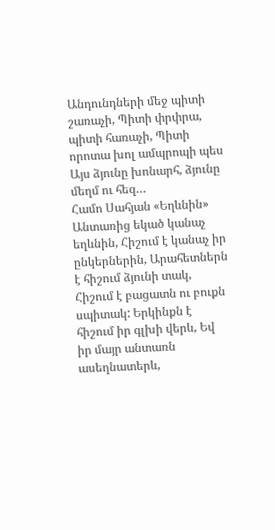Անդունդների մեջ պիտի շառաչի, Պիտի փրփրա, պիտի հառաչի, Պիտի որոտա խոլ ամպրոպի պես Այս ձյունը խոնարհ, ձյունը մեղմ ու հեզ…
Համո Սահյան «Եղևնին»
Անտառից եկած կանաչ եղևնին, Հիշում է կանաչ իր ընկերներին, Արահետներն է հիշում ձյունի տակ, Հիշում է բացատն ու բուքն սպիտակ: Երկինքն է հիշում իր գլխի վերև, Եվ իր մայր անտառն ասեղնատերև,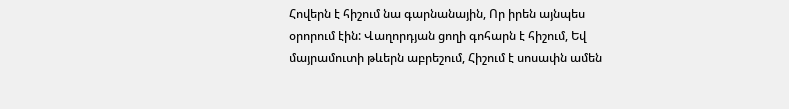Հովերն է հիշում նա գարնանային, Որ իրեն այնպես օրորում էին: Վաղորդյան ցողի գոհարն է հիշում, Եվ մայրամուտի թևերն աբրեշում, Հիշում է սոսափն ամեն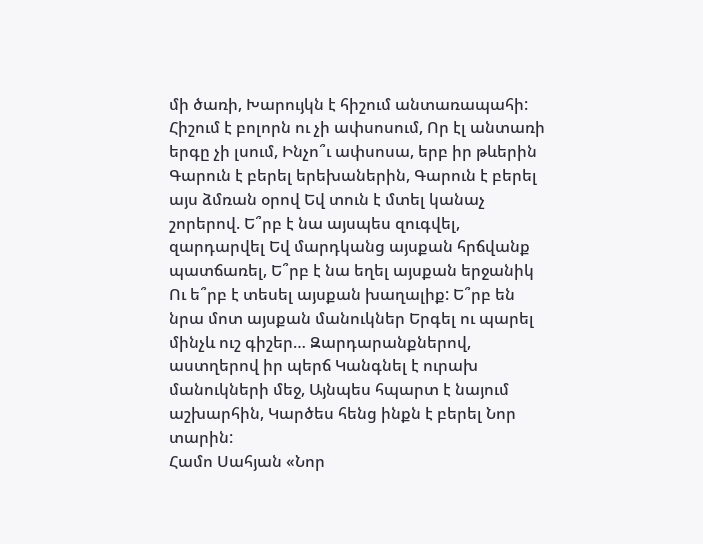մի ծառի, Խարույկն է հիշում անտառապահի: Հիշում է բոլորն ու չի ափսոսում, Որ էլ անտառի երգը չի լսում, Ինչո՞ւ ափսոսա, երբ իր թևերին Գարուն է բերել երեխաներին, Գարուն է բերել այս ձմռան օրով Եվ տուն է մտել կանաչ շորերով. Ե՞րբ է նա այսպես զուգվել, զարդարվել Եվ մարդկանց այսքան հրճվանք պատճառել, Ե՞րբ է նա եղել այսքան երջանիկ Ու ե՞րբ է տեսել այսքան խաղալիք: Ե՞րբ են նրա մոտ այսքան մանուկներ Երգել ու պարել մինչև ուշ գիշեր… Զարդարանքներով, աստղերով իր պերճ Կանգնել է ուրախ մանուկների մեջ, Այնպես հպարտ է նայում աշխարհին, Կարծես հենց ինքն է բերել Նոր տարին:
Համո Սահյան «Նոր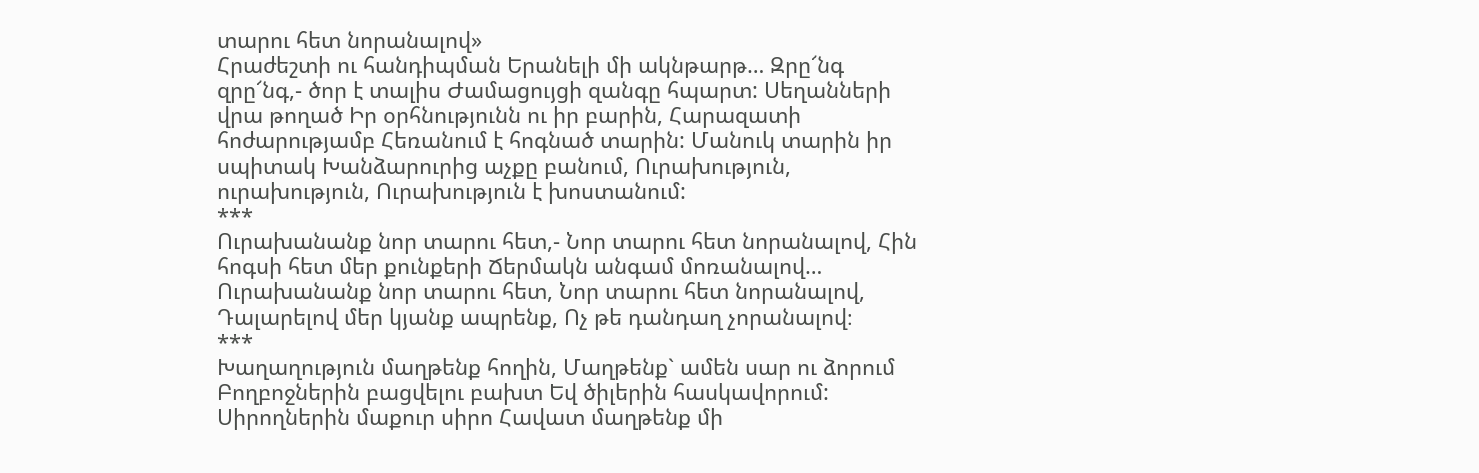տարու հետ նորանալով»
Հրաժեշտի ու հանդիպման Երանելի մի ակնթարթ… Զրը՜նգ զրը՜նգ,- ծոր է տալիս Ժամացույցի զանգը հպարտ: Սեղանների վրա թողած Իր օրհնությունն ու իր բարին, Հարազատի հոժարությամբ Հեռանում է հոգնած տարին: Մանուկ տարին իր սպիտակ Խանձարուրից աչքը բանում, Ուրախություն, ուրախություն, Ուրախություն է խոստանում:
***
Ուրախանանք նոր տարու հետ,- Նոր տարու հետ նորանալով, Հին հոգսի հետ մեր քունքերի Ճերմակն անգամ մոռանալով… Ուրախանանք նոր տարու հետ, Նոր տարու հետ նորանալով, Դալարելով մեր կյանք ապրենք, Ոչ թե դանդաղ չորանալով։
***
Խաղաղություն մաղթենք հողին, Մաղթենք` ամեն սար ու ձորում Բողբոջներին բացվելու բախտ Եվ ծիլերին հասկավորում: Սիրողներին մաքուր սիրո Հավատ մաղթենք մի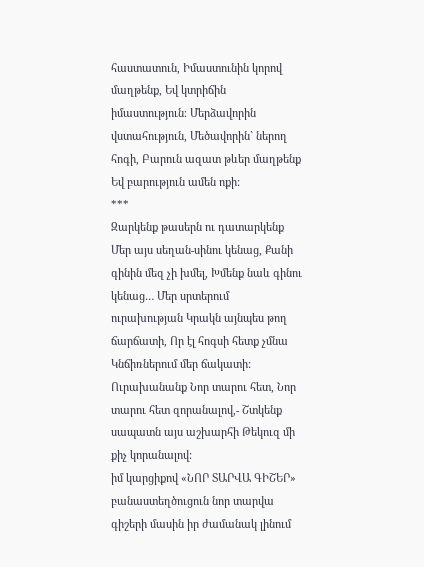հաստատուն, Իմաստունին կորով մաղթենք, Եվ կտրիճին իմաստություն։ Մերձավորին վստահություն, Մեծավորին` ներող հոգի, Բարուն ազատ թևեր մաղթենք Եվ բարություն ամեն ոքի:
***
Զարկենք թասերն ու դատարկենք Մեր այս սեղան-սինու կենաց, Քանի գինին մեզ չի խմել, Խմենք նաև գինու կենաց… Մեր սրտերում ուրախության Կրակն այնպես թող ճարճատի, Որ էլ հոգսի հետք չմնա Կնճիռներում մեր ճակատի: Ուրախանանք Նոր տարու հետ, Նոր տարու հետ զորանալով,- Շտկենք սապատն այս աշխարհի Թեկուզ մի քիչ կորանալով:
իմ կարցիքով «ՆՈՐ ՏԱՐՎԱ ԳԻՇԵՐ» բանաստեղծուցուն նոր տարվա գիշերի մասին իր ժամանակ լինում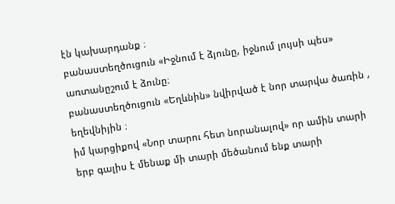էն կախարդանք ։
բանաստեղծուցուն «Իջնում է ձյունը, իջնում լույսի պես» առտանըշում է ձունը։
բանաստեղծուցուն «Եղևնին» նվիրված է նոր տարվա ծառին , եղեվնիյին ։
իմ կարցիքով «Նոր տարու հետ նորանալով» որ ամին տարի երբ գալիս է մենաք մի տարի մեծանում ենք տարի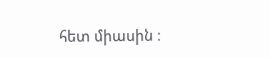հետ միասին ։